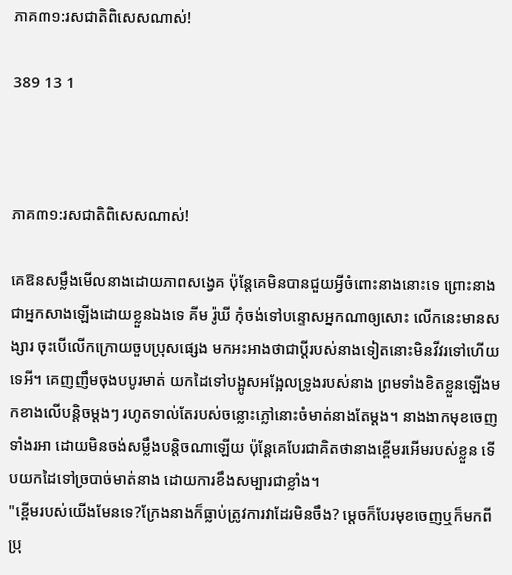ភាគ៣១:រសជាតិពិសេសណាស់!

389 13 1



ភាគ៣១:រសជាតិពិសេសណាស់!

គេឱនសម្លឹងមើលនាងដោយភាពសង្វេគ ប៉ុន្តែគេមិនបានជួយអ្វីចំពោះនាងនោះទេ ព្រោះនាង ជាអ្នកសាងឡើងដោយខ្លួនឯងទេ គីម រ៉ូឃី កុំចង់ទៅបន្ទោសអ្នកណាឲ្យសោះ លើកនេះមានសង្សារ ចុះបើលើកក្រោយចួបប្រុសផ្សេង មកអះអាងថាជាប្តីរបស់នាងទៀតនោះមិនវីវរទៅហើយទេអី។ គេញញឹមចុងបបូរមាត់ យកដៃទៅបង្អូសអង្អែលទ្រូងរបស់នាង ព្រមទាំងខិតខ្លួនឡើងមកខាងលើបន្តិចម្តងៗ រហូតទាល់តែរបស់ចន្លោះភ្លៅនោះចំមាត់នាងតែម្តង។ នាងងាកមុខចេញទាំងរអា ដោយមិនចង់សម្លឹងបន្តិចណាឡើយ ប៉ុន្តែគេបែរជាគិតថានាងខ្ពើមរអើមរបស់ខ្លួន ទើបយកដៃទៅច្របាច់មាត់នាង ដោយការខឹងសម្បារជាខ្លាំង។
"ខ្ពើមរបស់យើងមែនទេ?ក្រែងនាងក៏ធ្លាប់ត្រូវការវាដែរមិនចឹង? ម្តេចក៏បែរមុខចេញឬក៏មកពីប្រុ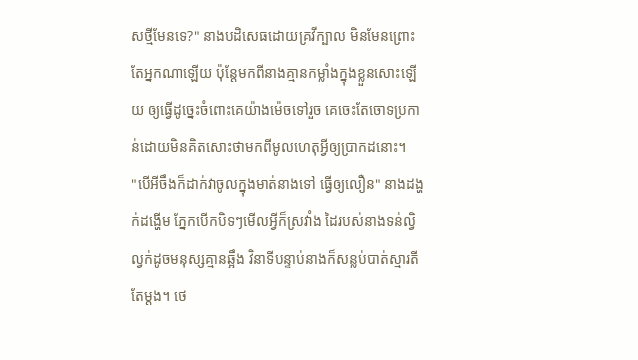សថ្មីមែនទេ?" នាងបដិសេធដោយគ្រវីក្បាល មិនមែនព្រោះតែអ្នកណាឡើយ ប៉ុន្តែមកពីនាងគ្មានកម្លាំងក្នុងខ្លួនសោះឡើយ ឲ្យធ្វើដូច្នេះចំពោះគេយ៉ាងម៉េចទៅរួច គេចេះតែចោទប្រកាន់ដោយមិនគិតសោះថាមកពីមូលហេតុអ្វីឲ្យប្រាកដនោះ។
"បើអីចឹងក៏ដាក់វាចូលក្នុងមាត់នាងទៅ ធ្វើឲ្យលឿន" នាងដង្ហក់ដង្ហើម ភ្នែកបើកបិទៗមើលអ្វីក៏ស្រវាំង ដៃរបស់នាងទន់ល្វិល្វក់ដូចមនុស្សគ្មានឆ្អឹង វិនាទីបន្ទាប់នាងក៏សន្លប់បាត់ស្មារតីតែម្តង។ ថេ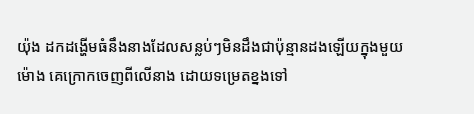យ៉ុង ដកដង្ហើមធំនឹងនាងដែលសន្លប់ៗមិនដឹងជាប៉ុន្មានដងឡើយក្នុងមួយម៉ោង គេក្រោកចេញពីលើនាង ដោយទម្រេតខ្នងទៅ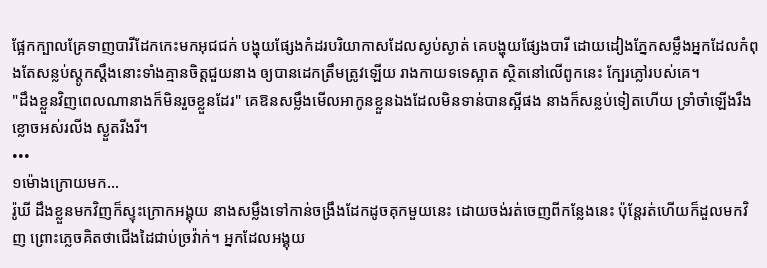ផ្អែកក្បាលគ្រែទាញបារីដែកកេះមកអុជជក់ បង្ហុយផ្សែងកំដរបរិយាកាសដែលស្ងប់ស្ងាត់ គេបង្ហុយផ្សែងបារី ដោយដៀងភ្នែកសម្លឹងអ្នកដែលកំពុងតែសន្លប់ស្តូកស្តឹងនោះទាំងគ្មានចិត្តជួយនាង ឲ្យបានដេកត្រឹមត្រូវឡើយ រាងកាយទទេស្អាត ស្ថិតនៅលើពូកនេះ ក្បែរភ្លៅរបស់គេ។
"ដឹងខ្លួនវិញពេលណានាងក៏មិនរួចខ្លួនដែរ" គេឱនសម្លឹងមើលអាកូនខ្លួនឯងដែលមិនទាន់បានស្អីផង នាងក៏សន្លប់ទៀតហើយ ទ្រាំចាំឡើងរឹងខ្លោចអស់រលីង ស្ងួតរីងរី។
•••
១ម៉ោងក្រោយមក...
រ៉ូឃី ដឹងខ្លួនមកវិញក៏ស្ទុះក្រោកអង្គុយ នាងសម្លឹងទៅកាន់ចង្រឹងដែកដូចគុកមួយនេះ ដោយចង់រត់ចេញពីកន្លែងនេះ ប៉ុន្តែរត់ហើយក៏ដួលមកវិញ ព្រោះភ្លេចគិតថាជើងដៃជាប់ច្រវ៉ាក់។ អ្នកដែលអង្គុយ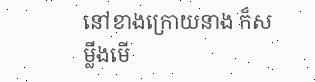នៅខាងក្រោយនាង ក៏សម្លឹងមើ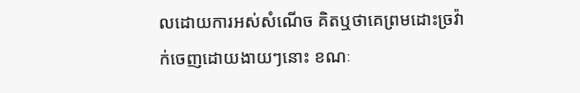លដោយការអស់សំណើច គិតឬថាគេព្រមដោះច្រវ៉ាក់ចេញដោយងាយៗនោះ ខណៈ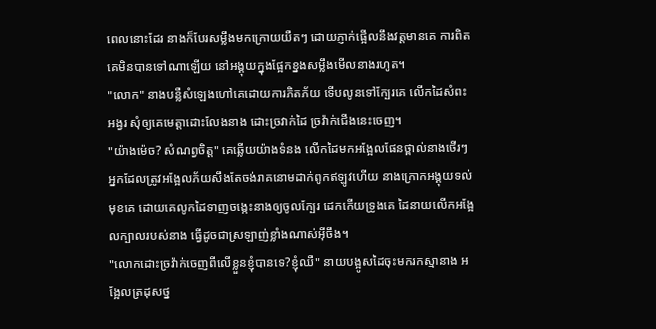ពេលនោះដែរ នាងក៏បែរសម្លឹងមកក្រោយយឺតៗ ដោយភ្ញាក់ផ្អើលនឹងវត្តមានគេ ការពិតគេមិនបានទៅណាឡើយ នៅអង្គុយក្នុងផ្អែកខ្នងសម្លឹងមើលនាងរហូត។
"លោក" នាងបន្លឺសំឡេងហៅគេដោយការភិតភ័យ ទើបលូនទៅក្បែរគេ លើកដៃសំពះអង្វរ សុំឲ្យគេមេត្តាដោះលែងនាង ដោះច្រវាក់ដៃ ច្រវ៉ាក់ជើងនេះចេញ។
"យ៉ាងម៉េច? សំណព្វចិត្ត" គេឆ្លើយយ៉ាងទំនង លើកដៃមកអង្អែលផែនថ្ពាល់នាងថើរៗ អ្នកដែលត្រូវអង្អែលភ័យសឹងតែចង់រាគនោមដាក់ពូកឥឡូវហើយ នាងក្រោកអង្គុយទល់មុខគេ ដោយគេលូកដៃទាញចង្កេះនាងឲ្យចូលក្បែរ ដេកកើយទ្រូងគេ ដៃនាយលើកអង្អែលក្បាលរបស់នាង ធ្វើដូចជាស្រឡាញ់ខ្លាំងណាស់អ៊ីចឹង។
"លោកដោះច្រវ៉ាក់ចេញពីលើខ្លួនខ្ញុំបានទេ?ខ្ញុំឈឺ" នាយបង្អូសដៃចុះមករកស្មានាង អង្អែលត្រដុសថ្ន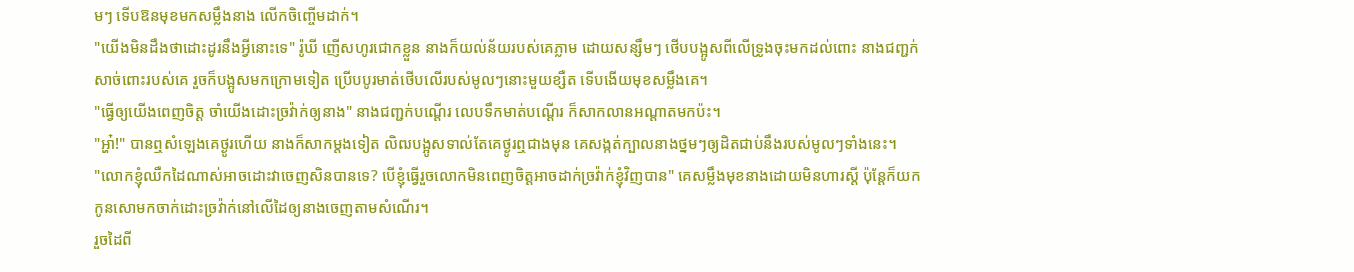មៗ ទើបឱនមុខមកសម្លឹងនាង លើកចិញ្ចើមដាក់។
"យើងមិនដឹងថាដោះដូរនឹងអ្វីនោះទេ" រ៉ូឃី ញើសហូរជោកខ្លួន នាងក៏យល់ន័យរបស់គេភ្លាម ដោយសន្សឹមៗ ថើបបង្អូសពីលើទ្រូងចុះមកដល់ពោះ នាងជញ្ជក់សាច់ពោះរបស់គេ រួចក៏បង្អូសមកក្រោមទៀត ប្រើបបូរមាត់ថើបលើរបស់មូលៗនោះមួយខ្សឺត ទើបងើយមុខសម្លឹងគេ។
"ធ្វើឲ្យយើងពេញចិត្ត ចាំយើងដោះច្រវ៉ាក់ឲ្យនាង" នាងជញ្ជក់បណ្តើរ លេបទឹកមាត់បណ្តើរ ក៏សាកលានអណ្តាតមកប៉ះ។
"អ្ហា៎!" បានឮសំឡេងគេថ្ងូរហើយ នាងក៏សាកម្តងទៀត លិឍបង្អូសទាល់តែគេថ្ងូរឮជាងមុន គេសង្កត់ក្បាលនាងថ្នមៗឲ្យដិតជាប់នឹងរបស់មូលៗទាំងនេះ។
"លោកខ្ញុំឈឺកដៃណាស់អាចដោះវាចេញសិនបានទេ? បើខ្ញុំធ្វើរួចលោកមិនពេញចិត្តអាចដាក់ច្រវ៉ាក់ខ្ញុំវិញបាន" គេសម្លឹងមុខនាងដោយមិនហារស្តី ប៉ុន្តែក៏យកកូនសោមកចាក់ដោះច្រវ៉ាក់នៅលើដៃឲ្យនាងចេញតាមសំណើរ។
រួចដៃពី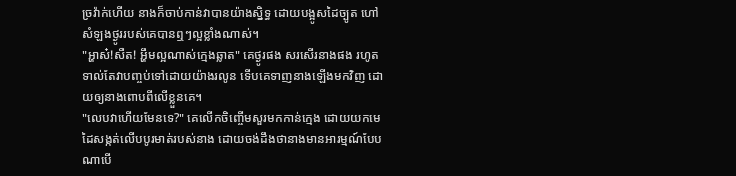ច្រវ៉ាក់ហើយ នាងក៏ចាប់កាន់វាបានយ៉ាងស្និទ្ធ ដោយបង្អូសដៃច្បូត ហៅសំឡងថ្ងូររបស់គេបានឮៗល្អខ្លាំងណាស់។
"អ្ហាស៎!សឺត! អ្ហឹមល្អណាស់ក្មេងឆ្លាត" គេថ្ងូរផង សរសើរនាងផង រហូតទាល់តែវាបញ្ចប់ទៅដោយយ៉ាងរលូន ទើបគេទាញនាងឡើងមកវិញ ដោយឲ្យនាងពោបពីលើខ្លួនគេ។
"លេបវាហើយមែនទេ?" គេលើកចិញ្ចើមសួរមកកាន់ក្មេង ដោយយកមេដៃសង្កត់លើបបូរមាត់របស់នាង ដោយចង់ដឹងថានាងមានអារម្មណ៍បែបណាបើ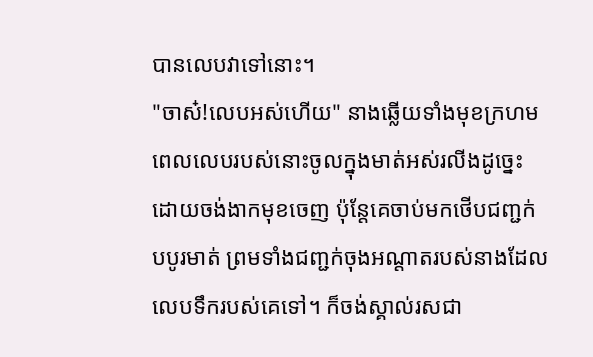បានលេបវាទៅនោះ។
"ចាស៎!លេបអស់ហើយ" នាងឆ្លើយទាំងមុខក្រហម ពេលលេបរបស់នោះចូលក្នុងមាត់អស់រលីងដូច្នេះ ដោយចង់ងាកមុខចេញ ប៉ុន្តែគេចាប់មកថើបជញ្ជក់បបូរមាត់ ព្រមទាំងជញ្ជក់ចុងអណ្តាតរបស់នាងដែលលេបទឹករបស់គេទៅ។ ក៏ចង់ស្គាល់រសជា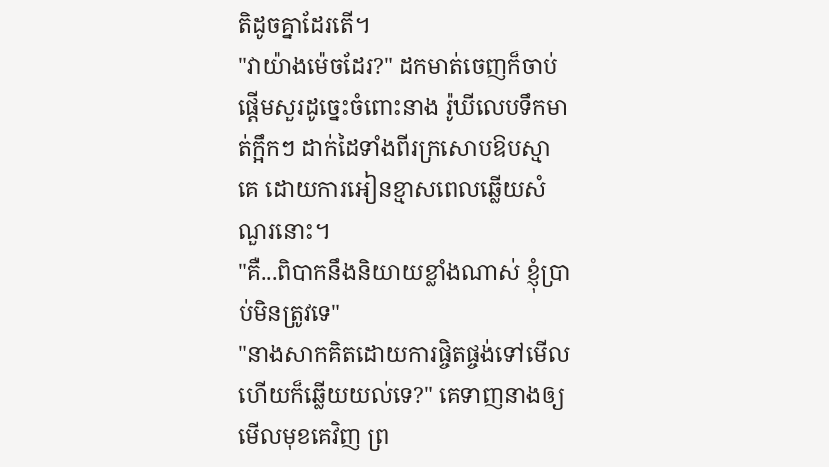តិដូចគ្នាដែរតើ។
"វាយ៉ាងម៉េចដែរ?" ដកមាត់ចេញក៏ចាប់ផ្តើមសួរដូច្នេះចំពោះនាង រ៉ូឃីលេបទឹកមាត់ក្អឹកៗ ដាក់ដៃទាំងពីរក្រសោបឱបស្មាគេ ដោយការអៀនខ្មាសពេលឆ្លើយសំណួរនោះ។
"គឺ...ពិបាកនឹងនិយាយខ្លាំងណាស់ ខ្ញុំប្រាប់មិនត្រូវទេ"
"នាងសាកគិតដោយការផ្ចិតផ្ចង់ទៅមើល ហើយក៏ឆ្លើយយល់ទេ?" គេទាញនាងឲ្យមើលមុខគេវិញ ព្រ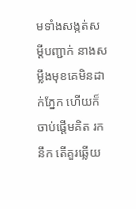មទាំងសង្កត់សម្តីបញ្ជាក់ នាងសម្លឹងមុខគេមិនដាក់ភ្នែក ហើយក៏ចាប់ផ្តើមគិត រកនឹក តើគួរឆ្លើយ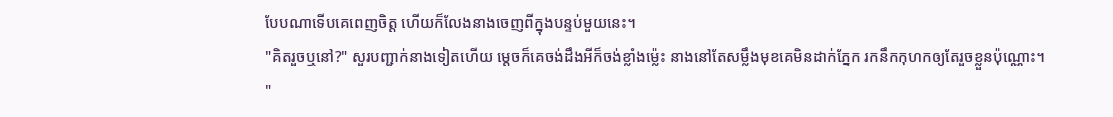បែបណាទើបគេពេញចិត្ត ហើយក៏លែងនាងចេញពីក្នុងបន្ទប់មួយនេះ។
"គិតរួចឬនៅ?" សួរបញ្ជាក់នាងទៀតហើយ ម្តេចក៏គេចង់ដឹងអីក៏ចង់ខ្លាំងម៉្លេះ នាងនៅតែសម្លឹងមុខគេមិនដាក់ភ្នែក រកនឹកកុហកឲ្យតែរួចខ្លួនប៉ុណ្ណោះ។
"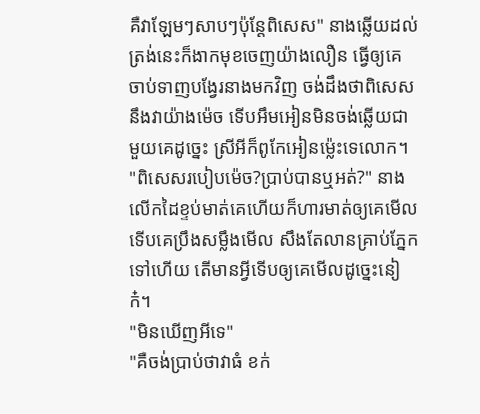គឺវាឡែមៗសាបៗប៉ុន្តែពិសេស" នាងឆ្លើយដល់ត្រង់នេះក៏ងាកមុខចេញយ៉ាងលឿន ធ្វើឲ្យគេចាប់ទាញបង្វែរនាងមកវិញ ចង់ដឹងថាពិសេសនឹងវាយ៉ាងម៉េច ទើបអឹមអៀនមិនចង់ឆ្លើយជាមួយគេដូច្នេះ ស្រីអីក៏ពូកែអៀនម៉្លេះទេលោក។
"ពិសេសរបៀបម៉េច?ប្រាប់បានឬអត់?" នាងលើកដៃខ្ទប់មាត់គេហើយក៏ហារមាត់ឲ្យគេមើល ទើបគេប្រឹងសម្លឹងមើល សឹងតែលានគ្រាប់ភ្នែកទៅហើយ តើមានអ្វីទើបឲ្យគេមើលដូច្នេះនៀក៎។
"មិនឃើញអីទេ"
"គឺចង់ប្រាប់ថាវាធំ ខក់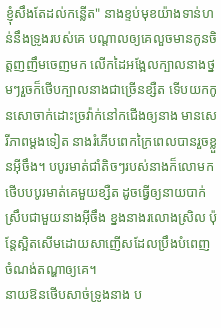ខ្ញុំសឹងតែដល់កន្លើត" នាងខ្ទប់មុខយ៉ាងទាន់ហន់នឹងទ្រូងរបស់គេ បណ្តាលឲ្យគេលួចមានកូនចិត្តញញឹមចេញមក លើកដៃអង្អែលក្បាលនាងថ្នមៗរួចក៏ថើបក្បាលនាងជាច្រើនខ្សឺត ទើបយកកូនសោចាក់ដោះច្រវ៉ាក់នៅកជើងឲ្យនាង មានសេរីភាពម្តងទៀត នាងរំភើបពេកក្រៃពេលបានរួចខ្លួនអ៊ីចឹង។ បបូរមាត់ជាំតិចៗរបស់នាងក៏លោមកថើបបបូរមាត់គេមួយខ្សឺត ដូចធ្វើឲ្យនាយបាក់ស្រឹបជាមួយនាងអ៊ីចឹង ខ្នងនាងរលោងស្រិល ប៉ុន្តែស្អិតសើមដោយសាញើសដែលប្រឹងបំពេញចំណង់តណ្ហាឲ្យគេ។
នាយឱនថើបសាច់ទ្រូងនាង ប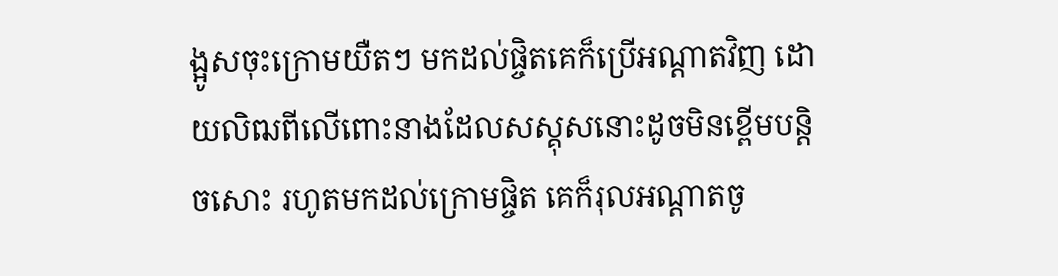ង្អូសចុះក្រោមយឺតៗ មកដល់ផ្ចិតគេក៏ប្រើអណ្តាតវិញ ដោយលិឍពីលើពោះនាងដែលសស្គុសនោះដូចមិនខ្ពើមបន្តិចសោះ រហូតមកដល់ក្រោមផ្ចិត គេក៏រុលអណ្តាតចូ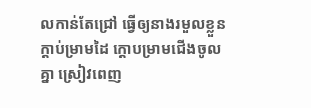លកាន់តែជ្រៅ ធ្វើឲ្យនាងរមួលខ្លួន ក្តាប់ម្រាមដៃ ក្តោបម្រាមជើងចូលគ្នា ស្រៀវពេញ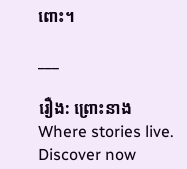ពោះ។

___

រឿង: ព្រោះនាងWhere stories live. Discover now